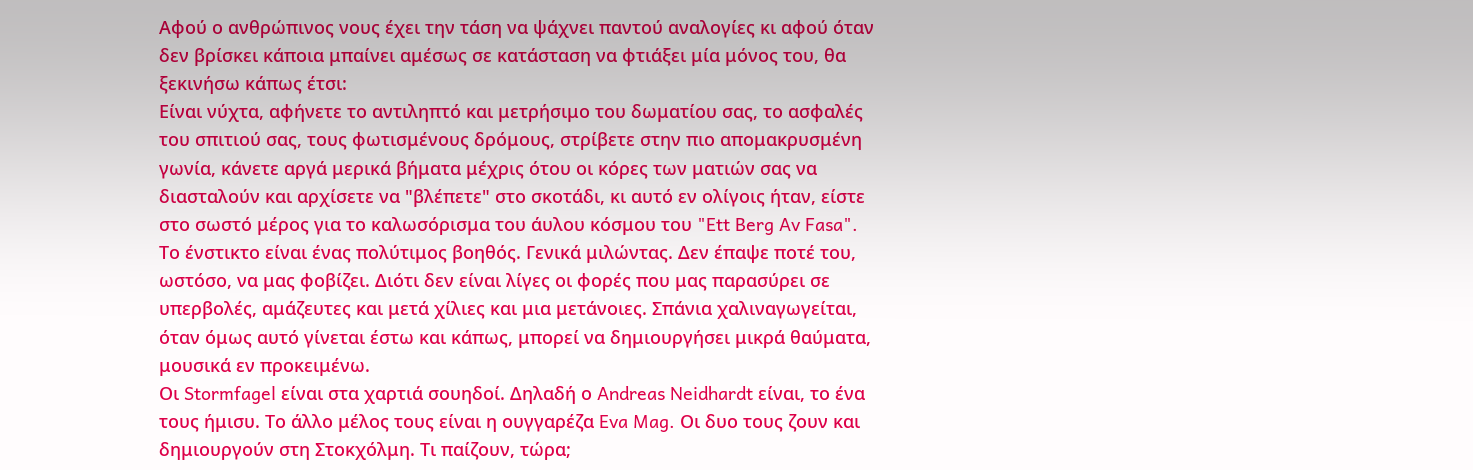Αφού ο ανθρώπινος νους έχει την τάση να ψάχνει παντού αναλογίες κι αφού όταν δεν βρίσκει κάποια μπαίνει αμέσως σε κατάσταση να φτιάξει μία μόνος του, θα ξεκινήσω κάπως έτσι:
Είναι νύχτα, αφήνετε το αντιληπτό και μετρήσιμο του δωματίου σας, το ασφαλές του σπιτιού σας, τους φωτισμένους δρόμους, στρίβετε στην πιο απομακρυσμένη γωνία, κάνετε αργά μερικά βήματα μέχρις ότου οι κόρες των ματιών σας να διασταλούν και αρχίσετε να "βλέπετε" στο σκοτάδι, κι αυτό εν ολίγοις ήταν, είστε στο σωστό μέρος για το καλωσόρισμα του άυλου κόσμου του "Ett Berg Av Fasa".
Το ένστικτο είναι ένας πολύτιμος βοηθός. Γενικά μιλώντας. Δεν έπαψε ποτέ του, ωστόσο, να μας φοβίζει. Διότι δεν είναι λίγες οι φορές που μας παρασύρει σε υπερβολές, αμάζευτες και μετά χίλιες και μια μετάνοιες. Σπάνια χαλιναγωγείται, όταν όμως αυτό γίνεται έστω και κάπως, μπορεί να δημιουργήσει μικρά θαύματα, μουσικά εν προκειμένω.
Οι Stormfagel είναι στα χαρτιά σουηδοί. Δηλαδή ο Andreas Neidhardt είναι, το ένα τους ήμισυ. Το άλλο μέλος τους είναι η ουγγαρέζα Eva Mag. Οι δυο τους ζουν και δημιουργούν στη Στοκχόλμη. Τι παίζουν, τώρα;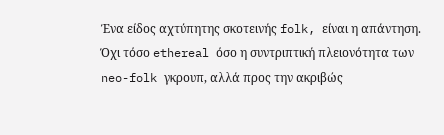Ένα είδος αχτύπητης σκοτεινής folk, είναι η απάντηση. Όχι τόσο ethereal όσο η συντριπτική πλειονότητα των neo-folk γκρουπ, αλλά προς την ακριβώς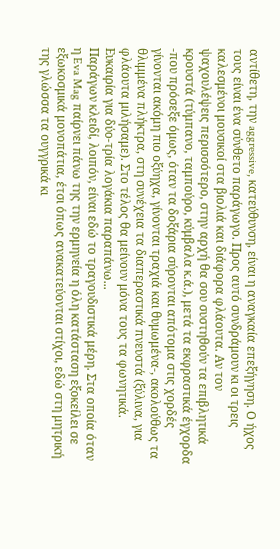αντίθετη, την aggressive, κατεύθυνση, είναι η αναγκαία επεξήγηση. Ο ήχος τους είναι ένα σύνθετο παράγωγο. Προς αυτό συνδράμουν κι οι τρεις καλεσμένοι μουσικοί στα βιολιά και διάφορα φλάουτα. Αν τον ψαχουλέψεις περισσότερο, στην αρχή θα σου συστηθούν τα επιβλητικά κρουστά (τύμπανο, ταμπούρο, κύμβαλα κ.ά.), μετά τα εκφραστικά έγχορδα -που πρόσεξε όμως, όταν τα δοξάρια σύρονται απότομα στις χορδές γίνονται ακόμη πιο οξύηχα, γίνονται τραχιά και θυμωμένα-, ακολούθως τα θλιμμένα πλήκτρα, στη συνέχεια τα διαπεραστικά πνευστά (ξύλινα, για φλάουτα μιλήσαμε). Στο τέλος θα μείνουν μόνα τους τα φωνητικά. Ευκαιρία για δύο-τρία λογάκια παραπάνω...
Παράγων κλειδί, λοιπόν, είναι εδώ το τραγουδιστικά μέρη. Στα οποία όταν η Eva Mag παίρνει πάνω της την ερμηνεία η όλη κατάσταση εξοκείλει σε εξωκοσμικά μονοπάτια, έτσι όπως ανακατεύονται στίχοι, εδώ στη μητρική της γλώσσα τα ουγγρικά κι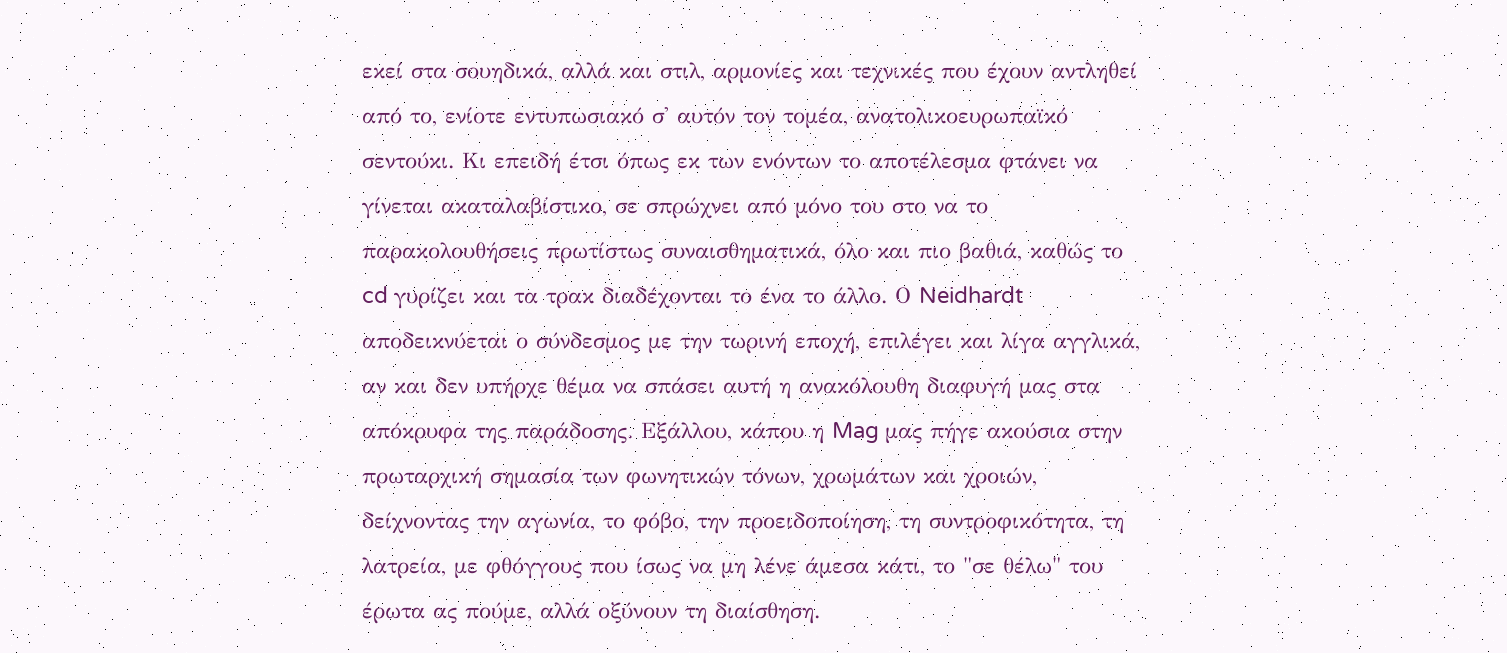εκεί στα σουηδικά, αλλά και στιλ, αρμονίες και τεχνικές που έχουν αντληθεί από το, ενίοτε εντυπωσιακό σ' αυτόν τον τομέα, ανατολικοευρωπαϊκό σεντούκι. Κι επειδή έτσι όπως εκ των ενόντων το αποτέλεσμα φτάνει να γίνεται ακαταλαβίστικο, σε σπρώχνει από μόνο του στο να το παρακολουθήσεις πρωτίστως συναισθηματικά, όλο και πιο βαθιά, καθώς το cd γυρίζει και τα τρακ διαδέχονται το ένα το άλλο. Ο Neidhardt αποδεικνύεται ο σύνδεσμος με την τωρινή εποχή, επιλέγει και λίγα αγγλικά, αν και δεν υπήρχε θέμα να σπάσει αυτή η ανακόλουθη διαφυγή μας στα απόκρυφα της παράδοσης. Εξάλλου, κάπου η Mag μας πήγε ακούσια στην πρωταρχική σημασία των φωνητικών τόνων, χρωμάτων και χροιών, δείχνοντας την αγωνία, το φόβο, την προειδοποίηση, τη συντροφικότητα, τη λατρεία, με φθόγγους που ίσως να μη λένε άμεσα κάτι, το "σε θέλω" του έρωτα ας πούμε, αλλά οξύνουν τη διαίσθηση.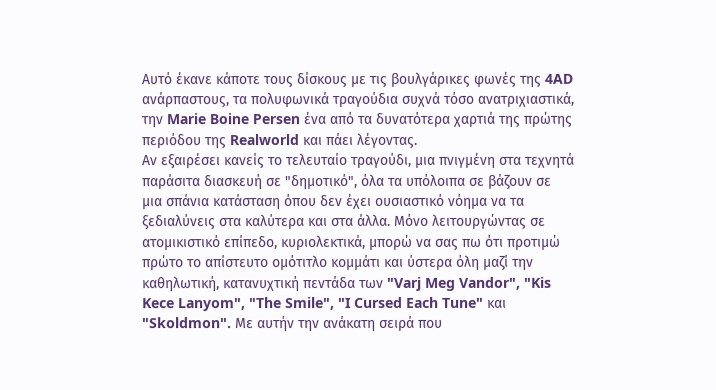Αυτό έκανε κάποτε τους δίσκους με τις βουλγάρικες φωνές της 4AD ανάρπαστους, τα πολυφωνικά τραγούδια συχνά τόσο ανατριχιαστικά, την Marie Boine Persen ένα από τα δυνατότερα χαρτιά της πρώτης περιόδου της Realworld και πάει λέγοντας.
Αν εξαιρέσει κανείς το τελευταίο τραγούδι, μια πνιγμένη στα τεχνητά παράσιτα διασκευή σε "δημοτικό", όλα τα υπόλοιπα σε βάζουν σε μια σπάνια κατάσταση όπου δεν έχει ουσιαστικό νόημα να τα ξεδιαλύνεις στα καλύτερα και στα άλλα. Μόνο λειτουργώντας σε ατομικιστικό επίπεδο, κυριολεκτικά, μπορώ να σας πω ότι προτιμώ πρώτο το απίστευτο ομότιτλο κομμάτι και ύστερα όλη μαζί την καθηλωτική, κατανυχτική πεντάδα των "Varj Meg Vandor", "Kis Kece Lanyom", "The Smile", "I Cursed Each Tune" και "Skoldmon". Με αυτήν την ανάκατη σειρά που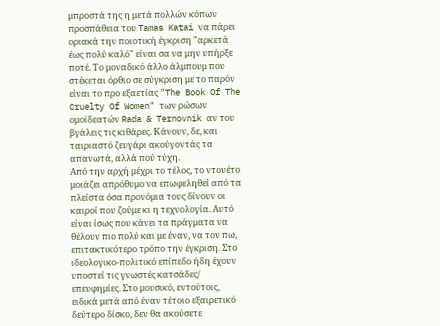μπροστά της η μετά πολλών κόπων προσπάθεια του Tamas Katai να πάρει οριακά την ποιοτική έγκριση "αρκετά έως πολύ καλό" είναι σα να μην υπήρξε ποτέ. Το μοναδικό άλλο άλμπουμ που στέκεται όρθιο σε σύγκριση με το παρόν είναι το προ εξαετίας "The Book Of The Cruelty Of Women" των ρώσων ομοϊδεατών Rada & Ternovnik αν του βγάλεις τις κιθάρες. Κάνουν, δε, και ταιριαστό ζευγάρι ακούγοντάς τα απανωτά, αλλά πού τύχη.
Από την αρχή μέχρι το τέλος, το ντουέτο μοιάζει απρόθυμο να επωφεληθεί από τα πλείστα όσα προνόμια τους δίνουν οι καιροί που ζούμε κι η τεχνολογία. Αυτό είναι ίσως που κάνει τα πράγματα να θέλουν πιο πολύ και με έναν, να τον πω, επιτακτικότερο τρόπο την έγκριση. Στο ιδεολογικο-πολιτικό επίπεδο ήδη έχουν υποστεί τις γνωστές κατσάδες/ επευφημίες. Στο μουσικό, εντούτοις, ειδικά μετά από έναν τέτοιο εξαιρετικό δεύτερο δίσκο, δεν θα ακούσετε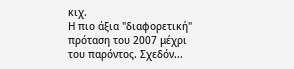κιχ.
Η πιο άξια "διαφορετική" πρόταση του 2007 μέχρι του παρόντος. Σχεδόν...